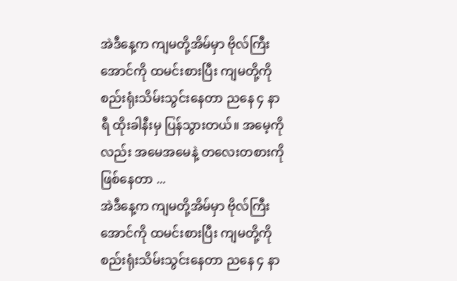အဲဒီနေ့က ကျမတို့အိမ်မှာ ဗိုလ်ကြီးအောင်ကို ထမင်းစားပြီး ကျမတို့ကို စည်းရုံးသိမ်းသွင်းနေတာ ညနေ ၄ နာရီ ထိုးခါနီးမှ ပြန်သွားတယ်။ အမေ့ကိုလည်း အမေအမေနဲ့ တလေးတစားကို ဖြစ်နေတာ ...
အဲဒီနေ့က ကျမတို့အိမ်မှာ ဗိုလ်ကြီးအောင်ကို ထမင်းစားပြီး ကျမတို့ကို စည်းရုံးသိမ်းသွင်းနေတာ ညနေ ၄ နာ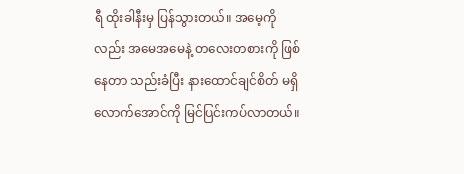ရီ ထိုးခါနီးမှ ပြန်သွားတယ်။ အမေ့ကိုလည်း အမေအမေနဲ့ တလေးတစားကို ဖြစ်နေတာ သည်းခံပြီး နားထောင်ချင်စိတ် မရှိလောက်အောင်ကို မြင်ပြင်းကပ်လာတယ်။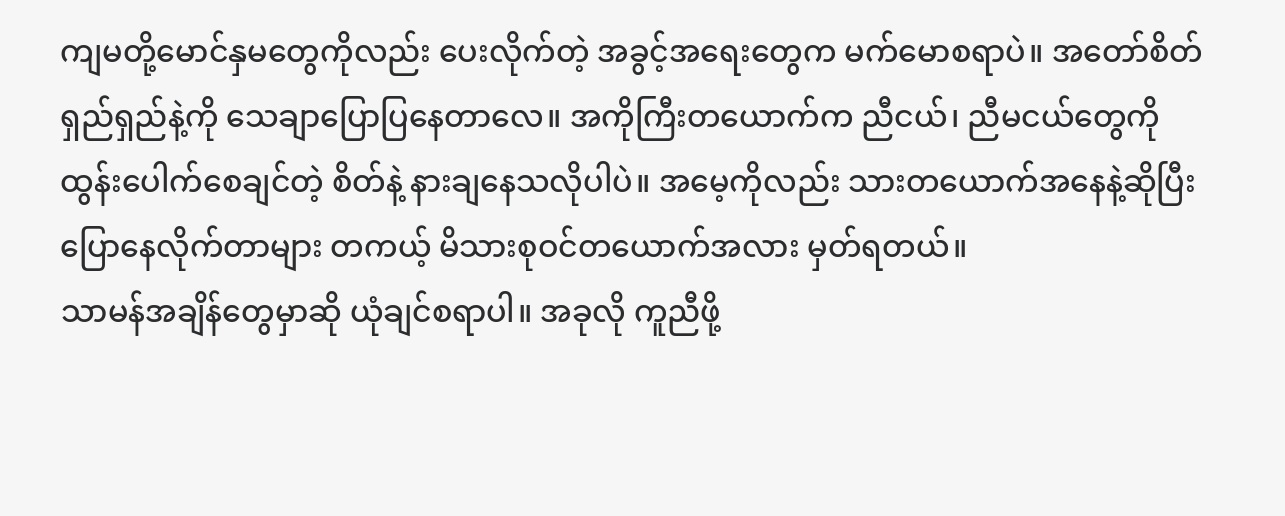ကျမတို့မောင်နှမတွေကိုလည်း ပေးလိုက်တဲ့ အခွင့်အရေးတွေက မက်မောစရာပဲ။ အတော်စိတ်ရှည်ရှည်နဲ့ကို သေချာပြောပြနေတာလေ။ အကိုကြီးတယောက်က ညီငယ်၊ ညီမငယ်တွေကို ထွန်းပေါက်စေချင်တဲ့ စိတ်နဲ့ နားချနေသလိုပါပဲ။ အမေ့ကိုလည်း သားတယောက်အနေနဲ့ဆိုပြီး ပြောနေလိုက်တာများ တကယ့် မိသားစုဝင်တယောက်အလား မှတ်ရတယ်။
သာမန်အချိန်တွေမှာဆို ယုံချင်စရာပါ။ အခုလို ကူညီဖို့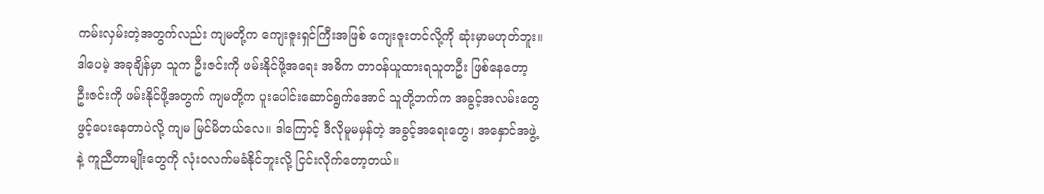ကမ်းလှမ်းတဲ့အတွက်လည်း ကျမတို့က ကျေးဇူးရှင်ကြီးအဖြစ် ကျေးဇူးတင်လို့ကို ဆုံးမှာမဟုတ်ဘူး။ ဒါပေမဲ့ အခုချိန်မှာ သူက ဦးဇင်းကို ဖမ်းနိုင်ဖို့အရေး အဓိက တာဝန်ယူထားရသူတဦး ဖြစ်နေတော့ ဦးဇင်းကို ဖမ်းနိုင်ဖို့အတွက် ကျမတို့က ပူးပေါင်းဆောင်ရွက်အောင် သူတို့ဘက်က အခွင့်အလမ်းတွေ ဖွင့်ပေးနေတာပဲလို့ ကျမ မြင်မိတယ်လေ။ ဒါကြောင့် ဒီလိုမူမမှန်တဲ့ အခွင့်အရေးတွေ၊ အနှောင်အဖွဲ့နဲ့ ကူညီတာမျိုးတွေကို လုံးဝလက်မခံနိုင်ဘူးလို့ ငြင်းလိုက်တော့တယ်။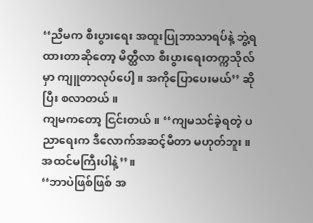‘‘ညီမက စီးပွားရေး အထူးပြုဘာသာရပ်နဲ့ ဘွဲ့ရထားတာဆိုတော့ မိတ္ထီလာ စီးပွားရေးတက္ကသိုလ်မှာ ကျူတာလုပ်ပေါ့။ အကိုပြောပေးမယ်’’ ဆိုပြီး စလာတယ်။
ကျမကတော့ ငြင်းတယ်။ ‘‘ကျမသင်ခဲ့ရတဲ့ ပညာရေးက ဒီလောက်အဆင့်မီတာ မဟုတ်ဘူး။ အထင်မကြီးပါနဲ့’’။
‘‘ဘာပဲဖြစ်ဖြစ် အ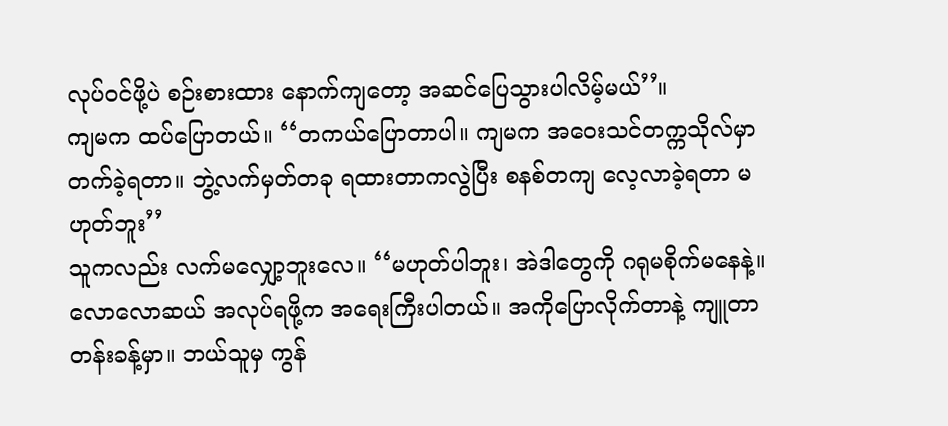လုပ်ဝင်ဖို့ပဲ စဉ်းစားထား နောက်ကျတော့ အဆင်ပြေသွားပါလိမ့်မယ်’’။
ကျမက ထပ်ပြောတယ်။ ‘‘တကယ်ပြောတာပါ။ ကျမက အဝေးသင်တက္ကသိုလ်မှာ တက်ခဲ့ရတာ။ ဘွဲ့လက်မှတ်တခု ရထားတာကလွဲပြီး စနစ်တကျ လေ့လာခဲ့ရတာ မဟုတ်ဘူး’’
သူကလည်း လက်မလျှော့ဘူးလေ။ ‘‘မဟုတ်ပါဘူး၊ အဲဒါတွေကို ဂရုမစိုက်မနေနဲ့။ လောလောဆယ် အလုပ်ရဖို့က အရေးကြီးပါတယ်။ အကိုပြောလိုက်တာနဲ့ ကျူတာ တန်းခန့်မှာ။ ဘယ်သူမှ ကွန်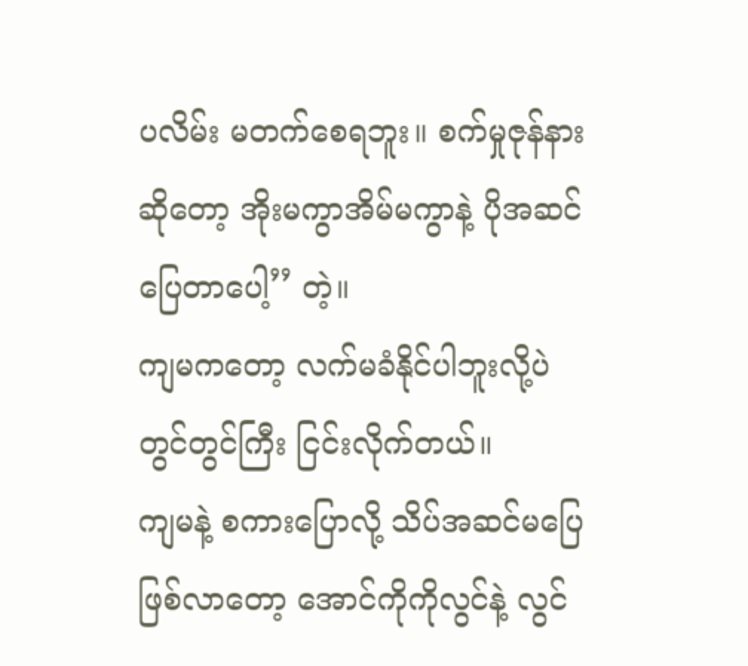ပလိမ်း မတက်စေရဘူး။ စက်မှုဇုန်နားဆိုတော့ အိုးမကွာအိမ်မကွာနဲ့ ပိုအဆင်ပြေတာပေါ့’’ တဲ့။
ကျမကတော့ လက်မခံနိုင်ပါဘူးလို့ပဲ တွင်တွင်ကြီး ငြင်းလိုက်တယ်။
ကျမနဲ့ စကားပြောလို့ သိပ်အဆင်မပြေ ဖြစ်လာတော့ အောင်ကိုကိုလွင်နဲ့ လွင်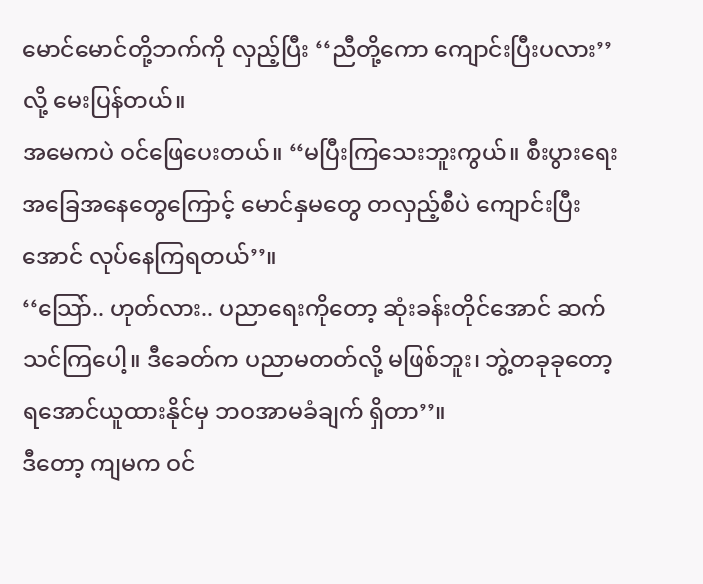မောင်မောင်တို့ဘက်ကို လှည့်ပြီး ‘‘ညီတို့ကော ကျောင်းပြီးပလား’’ လို့ မေးပြန်တယ်။
အမေကပဲ ဝင်ဖြေပေးတယ်။ ‘‘မပြီးကြသေးဘူးကွယ်။ စီးပွားရေး အခြေအနေတွေကြောင့် မောင်နှမတွေ တလှည့်စီပဲ ကျောင်းပြီးအောင် လုပ်နေကြရတယ်’’။
‘‘သြော်.. ဟုတ်လား.. ပညာရေးကိုတော့ ဆုံးခန်းတိုင်အောင် ဆက်သင်ကြပေါ့။ ဒီခေတ်က ပညာမတတ်လို့ မဖြစ်ဘူး၊ ဘွဲ့တခုခုတော့ ရအောင်ယူထားနိုင်မှ ဘဝအာမခံချက် ရှိတာ’’။
ဒီတော့ ကျမက ဝင်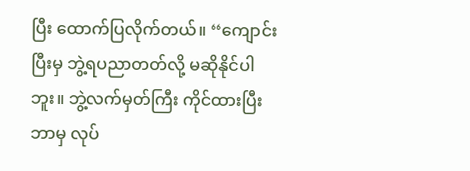ပြီး ထောက်ပြလိုက်တယ်။ ‘‘ကျောင်းပြီးမှ ဘွဲ့ရပညာတတ်လို့ မဆိုနိုင်ပါဘူး။ ဘွဲ့လက်မှတ်ကြီး ကိုင်ထားပြီး ဘာမှ လုပ်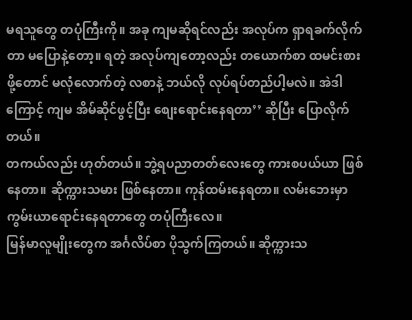မရသူတွေ တပုံကြီးကို။ အခု ကျမဆိုရင်လည်း အလုပ်က ရှာရခက်လိုက်တာ မပြောနဲ့တော့။ ရတဲ့ အလုပ်ကျတော့လည်း တယောက်စာ ထမင်းစားဖို့တောင် မလုံလောက်တဲ့ လစာနဲ့ ဘယ်လို လုပ်ရပ်တည်ပါ့မလဲ။ အဲဒါကြောင့် ကျမ အိမ်ဆိုင်ဖွင့်ပြီး စျေးရောင်းနေရတာ’’ ဆိုပြီး ပြောလိုက်တယ်။
တကယ်လည်း ဟုတ်တယ်။ ဘွဲ့ရပညာတတ်လေးတွေ ကားစပယ်ယာ ဖြစ်နေတာ။ ဆိုက္ကားသမား ဖြစ်နေတာ။ ကုန်ထမ်းနေရတာ။ လမ်းဘေးမှာ ကွမ်းယာရောင်းနေရတာတွေ တပုံကြီးလေ။
မြန်မာလူမျိုးတွေက အင်္ဂလိပ်စာ ပိုသွက်ကြတယ်။ ဆိုက္ကားသ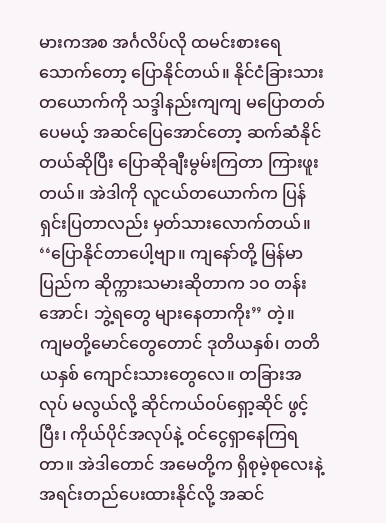မားကအစ အင်္ဂလိပ်လို ထမင်းစားရေသောက်တော့ ပြောနိုင်တယ်။ နိုင်ငံခြားသားတယောက်ကို သဒ္ဒါနည်းကျကျ မပြောတတ်ပေမယ့် အဆင်ပြေအောင်တော့ ဆက်ဆံနိုင်တယ်ဆိုပြီး ပြောဆိုချီးမွမ်းကြတာ ကြားဖူးတယ်။ အဲဒါကို လူငယ်တယောက်က ပြန်ရှင်းပြတာလည်း မှတ်သားလောက်တယ်။ ‘‘ပြောနိုင်တာပေါ့ဗျာ။ ကျနော်တို့ မြန်မာပြည်က ဆိုက္ကားသမားဆိုတာက ၁ဝ တန်းအောင်၊ ဘွဲ့ရတွေ များနေတာကိုး’’ တဲ့။
ကျမတို့မောင်တွေတောင် ဒုတိယနှစ်၊ တတိယနှစ် ကျောင်းသားတွေလေ။ တခြားအလုပ် မလွယ်လို့ ဆိုင်ကယ်ဝပ်ရှော့ဆိုင် ဖွင့်ပြီး၊ ကိုယ်ပိုင်အလုပ်နဲ့ ဝင်ငွေရှာနေကြရတာ။ အဲဒါတောင် အမေတို့က ရှိစုမဲ့စုလေးနဲ့ အရင်းတည်ပေးထားနိုင်လို့ အဆင်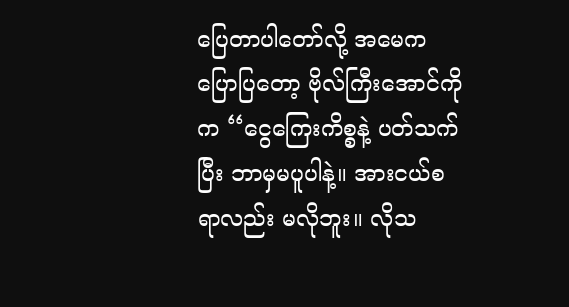ပြေတာပါတော်လို့ အမေက ပြောပြတော့ ဗိုလ်ကြီးအောင်ကိုက ‘‘ငွေကြေးကိစ္စနဲ့ ပတ်သက်ပြီး ဘာမှမပူပါနဲ့။ အားငယ်စရာလည်း မလိုဘူး။ လိုသ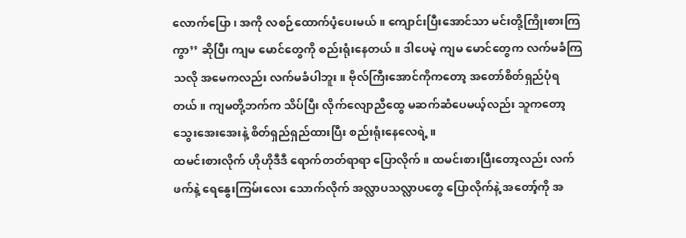လောက်ပြော၊ အကို လစဉ်ထောက်ပံ့ပေးမယ်။ ကျောင်းပြီးအောင်သာ မင်းတို့ကြိုးစားကြကွာ’’ ဆိုပြီး ကျမ မောင်တွေကို စည်းရုံးနေတယ်။ ဒါပေမဲ့ ကျမ မောင်တွေက လက်မခံကြသလို အမေကလည်း လက်မခံပါဘူး။ ဗိုလ်ကြီးအောင်ကိုကတော့ အတော်စိတ်ရှည်ပုံရတယ်။ ကျမတို့ဘက်က သိပ်ပြီး လိုက်လျောညီထွေ မဆက်ဆံပေမယ့်လည်း သူကတော့ သွေးအေးအေးနဲ့ စိတ်ရှည်ရှည်ထားပြီး စည်းရုံးနေလေရဲ့။
ထမင်းစားလိုက် ဟိုဟိုဒီဒီ ရောက်တတ်ရာရာ ပြောလိုက်။ ထမင်းစားပြီးတော့လည်း လက်ဖက်နဲ့ ရေနွေးကြမ်းလေး သောက်လိုက် အလ္လာပသလ္လာပတွေ ပြောလိုက်နဲ့ အတော့်ကို အ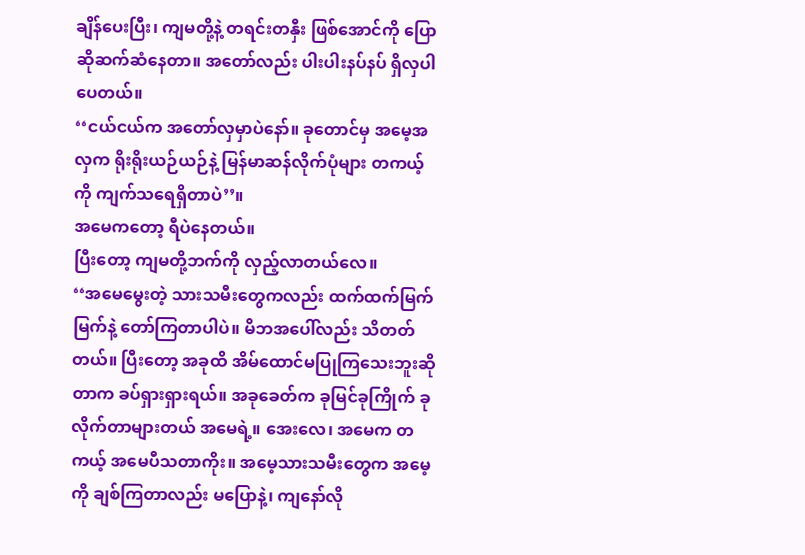ချိန်ပေးပြီး၊ ကျမတို့နဲ့ တရင်းတနှီး ဖြစ်အောင်ကို ပြောဆိုဆက်ဆံနေတာ။ အတော်လည်း ပါးပါးနပ်နပ် ရှိလှပါပေတယ်။
‘‘ငယ်ငယ်က အတော်လှမှာပဲနော်။ ခုတောင်မှ အမေ့အလှက ရိုးရိုးယဉ်ယဉ်နဲ့ မြန်မာဆန်လိုက်ပုံများ တကယ့်ကို ကျက်သရေရှိတာပဲ’’။
အမေကတော့ ရီပဲနေတယ်။
ပြီးတော့ ကျမတို့ဘက်ကို လှည့်လာတယ်လေ။
‘‘အမေမွေးတဲ့ သားသမီးတွေကလည်း ထက်ထက်မြက်မြက်နဲ့ တော်ကြတာပါပဲ။ မိဘအပေါ်လည်း သိတတ်တယ်။ ပြီးတော့ အခုထိ အိမ်ထောင်မပြုကြသေးဘူးဆိုတာက ခပ်ရှားရှားရယ်။ အခုခေတ်က ခုမြင်ခုကြိုက် ခုလိုက်တာများတယ် အမေရဲ့။ အေးလေ၊ အမေက တကယ့် အမေပီသတာကိုး။ အမေ့သားသမီးတွေက အမေ့ကို ချစ်ကြတာလည်း မပြောနဲ့၊ ကျနော်လို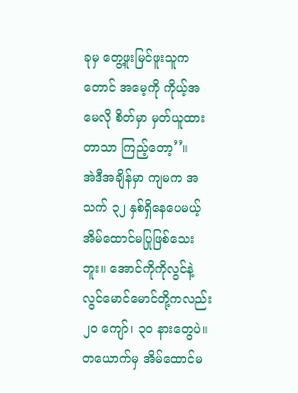ခုမှ တွေ့ဖူးမြင်ဖူးသူကတောင် အမေ့ကို ကိုယ့်အမေလို စိတ်မှာ မှတ်ယူထားတာသာ ကြည့်တော့’’။
အဲဒီအချိန်မှာ ကျမက အသက် ၃၂ နှစ်ရှိနေပေမယ့် အိမ်ထောင်မပြုဖြစ်သေးဘူး။ အောင်ကိုကိုလွင်နဲ့ လွင်မောင်မောင်တို့ကလည်း ၂ဝ ကျော်၊ ၃ဝ နားတွေပဲ။ တယောက်မှ အိမ်ထောင်မ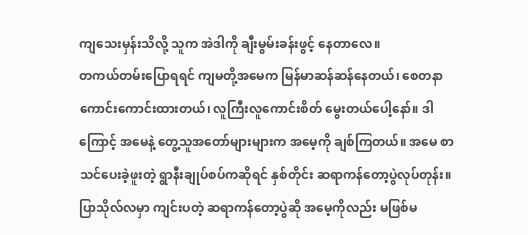ကျသေးမှန်းသိလို့ သူက အဲဒါကို ချီးမွမ်းခန်းဖွင့် နေတာလေ။
တကယ်တမ်းပြောရရင် ကျမတို့အမေက မြန်မာဆန်ဆန်နေတယ်၊ စေတနာကောင်းကောင်းထားတယ်၊ လူကြီးလူကောင်းစိတ် မွေးတယ်ပေါ့နော်။ ဒါကြောင့် အမေနဲ့ တွေ့သူအတော်များများက အမေ့ကို ချစ်ကြတယ်။ အမေ စာသင်ပေးခဲ့ဖူးတဲ့ ရွာနီးချုပ်စပ်ကဆိုရင် နှစ်တိုင်း ဆရာကန်တော့ပွဲလုပ်တုန်း။ ပြာသိုလ်လမှာ ကျင်းပတဲ့ ဆရာကန်တော့ပွဲဆို အမေ့ကိုလည်း မဖြစ်မ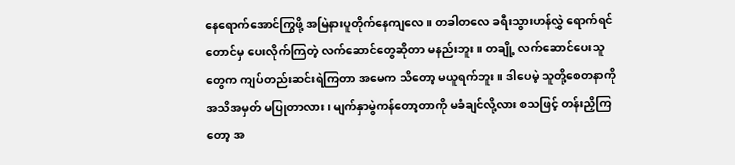နေရောက်အောင်ကြွဖို့ အမြဲနားပူတိုက်နေကျလေ။ တခါတလေ ခရီးသွားဟန်လွှဲ ရောက်ရင်တောင်မှ ပေးလိုက်ကြတဲ့ လက်ဆောင်တွေဆိုတာ မနည်းဘူး။ တချို့ လက်ဆောင်ပေးသူတွေက ကျပ်တည်းဆင်းရဲကြတာ အမေက သိတော့ မယူရက်ဘူး။ ဒါပေမဲ့ သူတို့စေတနာကို အသိအမှတ် မပြုတာလား၊ မျက်နှာမွဲကန်တော့တာကို မခံချင်လို့လား စသဖြင့် တန်းညှိကြတော့ အ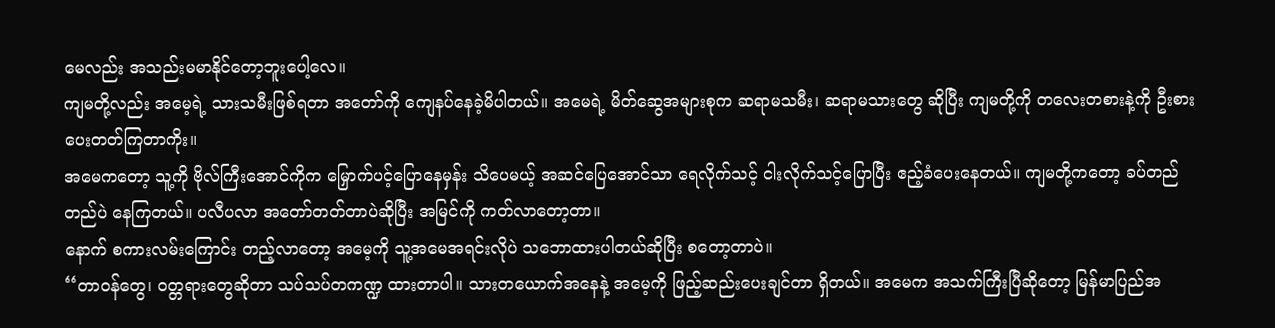မေလည်း အသည်းမမာနိုင်တော့ဘူးပေါ့လေ။
ကျမတို့လည်း အမေ့ရဲ့ သားသမီးဖြစ်ရတာ အတော်ကို ကျေနပ်နေခဲ့မိပါတယ်။ အမေရဲ့ မိတ်ဆွေအများစုက ဆရာမသမီး၊ ဆရာမသားတွေ ဆိုပြီး ကျမတို့ကို တလေးတစားနဲ့ကို ဦးစားပေးတတ်ကြတာကိုး။
အမေကတော့ သူ့ကို ဗိုလ်ကြီးအောင်ကိုက မြှောက်ပင့်ပြောနေမှန်း သိပေမယ့် အဆင်ပြေအောင်သာ ရေလိုက်သင့် ငါးလိုက်သင့်ပြောပြီး ဧည့်ခံပေးနေတယ်။ ကျမတို့ကတော့ ခပ်တည်တည်ပဲ နေကြတယ်။ ပလီပလာ အတော်တတ်တာပဲဆိုပြီး အမြင်ကို ကတ်လာတော့တာ။
နောက် စကားလမ်းကြောင်း တည့်လာတော့ အမေ့ကို သူ့အမေအရင်းလိုပဲ သဘောထားပါတယ်ဆိုပြီး စတော့တာပဲ။
‘‘တာဝန်တွေ၊ ဝတ္တရားတွေဆိုတာ သပ်သပ်တကဏ္ဍ ထားတာပါ။ သားတယောက်အနေနဲ့ အမေ့ကို ဖြည့်ဆည်းပေးချင်တာ ရှိတယ်။ အမေက အသက်ကြီးပြီဆိုတော့ မြန်မာပြည်အ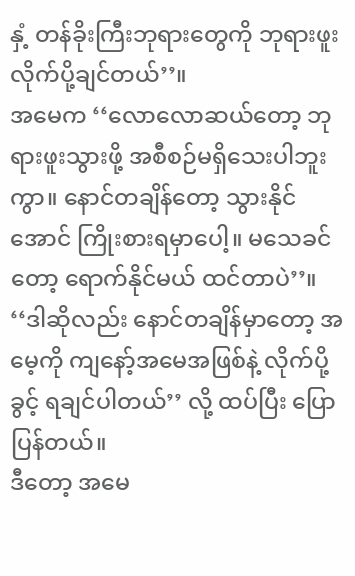နှံ့ တန်ခိုးကြီးဘုရားတွေကို ဘုရားဖူး လိုက်ပို့ချင်တယ်’’။
အမေက ‘‘လောလောဆယ်တော့ ဘုရားဖူးသွားဖို့ အစီစဉ်မရှိသေးပါဘူးကွာ။ နောင်တချိန်တော့ သွားနိုင်အောင် ကြိုးစားရမှာပေါ့။ မသေခင်တော့ ရောက်နိုင်မယ် ထင်တာပဲ’’။
‘‘ဒါဆိုလည်း နောင်တချိန်မှာတော့ အမေ့ကို ကျနော့်အမေအဖြစ်နဲ့ လိုက်ပို့ခွင့် ရချင်ပါတယ်’’ လို့ ထပ်ပြီး ပြောပြန်တယ်။
ဒီတော့ အမေ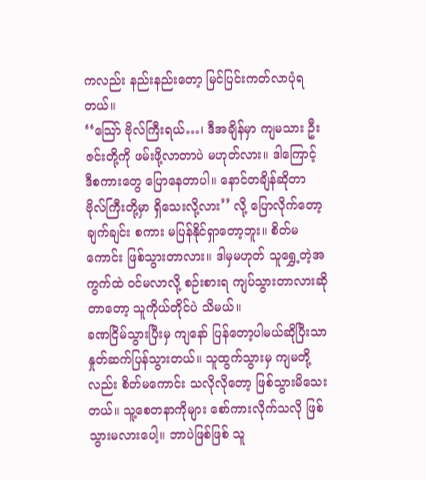ကလည်း နည်းနည်းတော့ မြင်ပြင်းကတ်လာပုံရတယ်။
‘‘သြော် ဗိုလ်ကြီးရယ်…၊ ဒီအချိန်မှာ ကျမသား ဦးဇင်းတို့ကို ဖမ်းဖို့လာတာပဲ မဟုတ်လား။ ဒါကြောင့် ဒီစကားတွေ ပြောနေတာပါ။ နောင်တချိန်ဆိုတာ ဗိုလ်ကြီးတို့မှာ ရှိသေးလို့လား’’ လို့ ပြောလိုက်တော့ ချက်ချင်း စကား မပြန်နိုင်ရှာတော့ဘူး။ စိတ်မကောင်း ဖြစ်သွားတာလား။ ဒါမှမဟုတ် သူရွှေ့တဲ့အကွက်ထဲ ဝင်မလာလို့ စဉ်းစားရ ကျပ်သွားတာလားဆိုတာတော့ သူကိုယ်တိုင်ပဲ သိမယ်။
ခဏငြိမ်သွားပြီးမှ ကျနော် ပြန်တော့ပါမယ်ဆိုပြီးသာ နှုတ်ဆက်ပြန်သွားတယ်။ သူထွက်သွားမှ ကျမတို့လည်း စိတ်မကောင်း သလိုလိုတော့ ဖြစ်သွားမိသေးတယ်။ သူ့စေတနာကိုများ စော်ကားလိုက်သလို ဖြစ်သွားမလားပေါ့။ ဘာပဲဖြစ်ဖြစ် သူ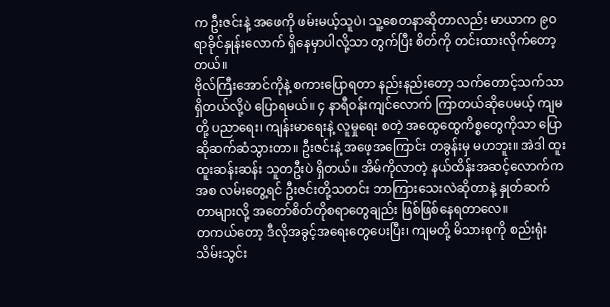က ဦးဇင်းနဲ့ အဖေကို ဖမ်းမယ့်သူပဲ၊ သူ့စေတနာဆိုတာလည်း မာယာက ၉ဝ ရာခိုင်နှုန်းလောက် ရှိနေမှာပါလို့သာ တွက်ပြီး စိတ်ကို တင်းထားလိုက်တော့တယ်။
ဗိုလ်ကြီးအောင်ကိုနဲ့ စကားပြောရတာ နည်းနည်းတော့ သက်တောင့်သက်သာ ရှိတယ်လို့ပဲ ပြောရမယ်။ ၄ နာရီဝန်းကျင်လောက် ကြာတယ်ဆိုပေမယ့် ကျမတို့ ပညာရေး၊ ကျန်းမာရေးနဲ့ လူမှုရေး စတဲ့ အထွေထွေကိစ္စတွေကိုသာ ပြောဆိုဆက်ဆံသွားတာ။ ဦးဇင်းနဲ့ အဖေ့အကြောင်း တခွန်းမှ မဟဘူး။ အဲဒါ ထူးထူးဆန်းဆန်း သူတဦးပဲ ရှိတယ်။ အိမ်ကိုလာတဲ့ နယ်ထိန်းအဆင့်လောက်ကအစ လမ်းတွေ့ရင် ဦးဇင်းတို့သတင်း ဘာကြားသေးလဲဆိုတာနဲ့ နှုတ်ဆက်တာများလို့ အတော်စိတ်တိုစရာတွေချည်း ဖြစ်ဖြစ်နေရတာလေ။
တကယ်တော့ ဒီလိုအခွင့်အရေးတွေပေးပြီး၊ ကျမတို့ မိသားစုကို စည်းရုံးသိမ်းသွင်း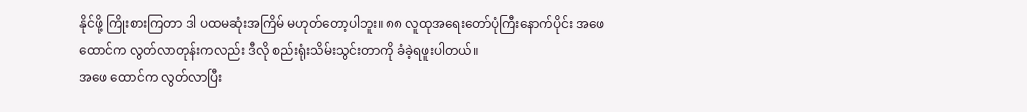နိုင်ဖို့ ကြိုးစားကြတာ ဒါ ပထမဆုံးအကြိမ် မဟုတ်တော့ပါဘူး။ ၈၈ လူထုအရေးတော်ပုံကြီးနောက်ပိုင်း အဖေ ထောင်က လွတ်လာတုန်းကလည်း ဒီလို စည်းရုံးသိမ်းသွင်းတာကို ခံခဲ့ရဖူးပါတယ်။
အဖေ ထောင်က လွတ်လာပြီး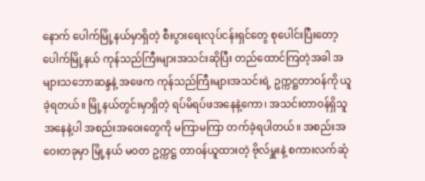နောက် ပေါက်မြို့နယ်မှာရှိတဲ့ စီးပွားရေးလုပ်ငန်းရှင်တွေ စုပေါင်းပြီးတော့ ပေါက်မြို့နယ် ကုန်သည်ကြီးများအသင်းဆိုပြီး တည်ထောင်ကြတဲ့အခါ အများသဘောဆန္ဒနဲ့ အဖေက ကုန်သည်ကြီးများအသင်းရဲ့ ဥက္ကဋ္ဌတာဝန်ကို ယူခဲ့ရတယ်။ မြို့နယ်တွင်းမှာရှိတဲ့ ရပ်မိရပ်ဖအနေနဲ့ကော၊ အသင်းတာဝန်ရှိသူအနေနဲ့ပါ အစည်းအဝေးတွေကို မကြာမကြာ တက်ခဲ့ရပါတယ်။ အစည်းအဝေးတခုမှာ မြို့နယ် မဝတ ဥက္ကဋ္ဌ တာဝန်ယူထားတဲ့ ဗိုလ်မှူးနဲ့ စကားလက်ဆုံ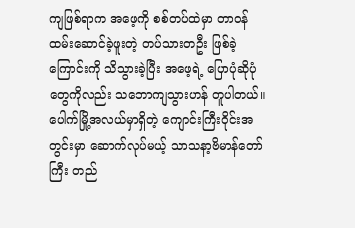ကျဖြစ်ရာက အဖေ့ကို စစ်တပ်ထဲမှာ တာဝန်ထမ်းဆောင်ခဲ့ဖူးတဲ့ တပ်သားတဦး ဖြစ်ခဲ့ကြောင်းကို သိသွားခဲ့ပြီး အဖေ့ရဲ့ ပြောပုံဆိုပုံတွေကိုလည်း သဘောကျသွားဟန် တူပါတယ်။ ပေါက်မြို့အလယ်မှာရှိတဲ့ ကျောင်းကြီးဝိုင်းအတွင်းမှာ ဆောက်လုပ်မယ့် သာသနာ့ဗိမာန်တော်ကြီး တည်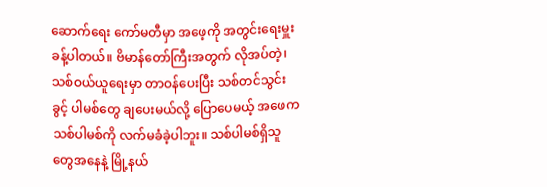ဆောက်ရေး ကော်မတီမှာ အဖေ့ကို အတွင်းရေးမှူး ခန့်ပါတယ်။ ဗိမာန်တော်ကြီးအတွက် လိုအပ်တဲ့၊ သစ်ဝယ်ယူရေးမှာ တာဝန်ပေးပြီး သစ်တင်သွင်းခွင့် ပါမစ်တွေ ချပေးမယ်လို့ ပြောပေမယ့် အဖေက သစ်ပါမစ်ကို လက်မခံခဲ့ပါဘူး။ သစ်ပါမစ်ရှိသူတွေအနေနဲ့ မြို့နယ်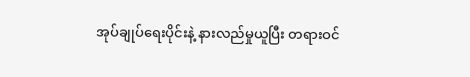အုပ်ချုပ်ရေးပိုင်းနဲ့ နားလည်မှုယူပြီး တရားဝင်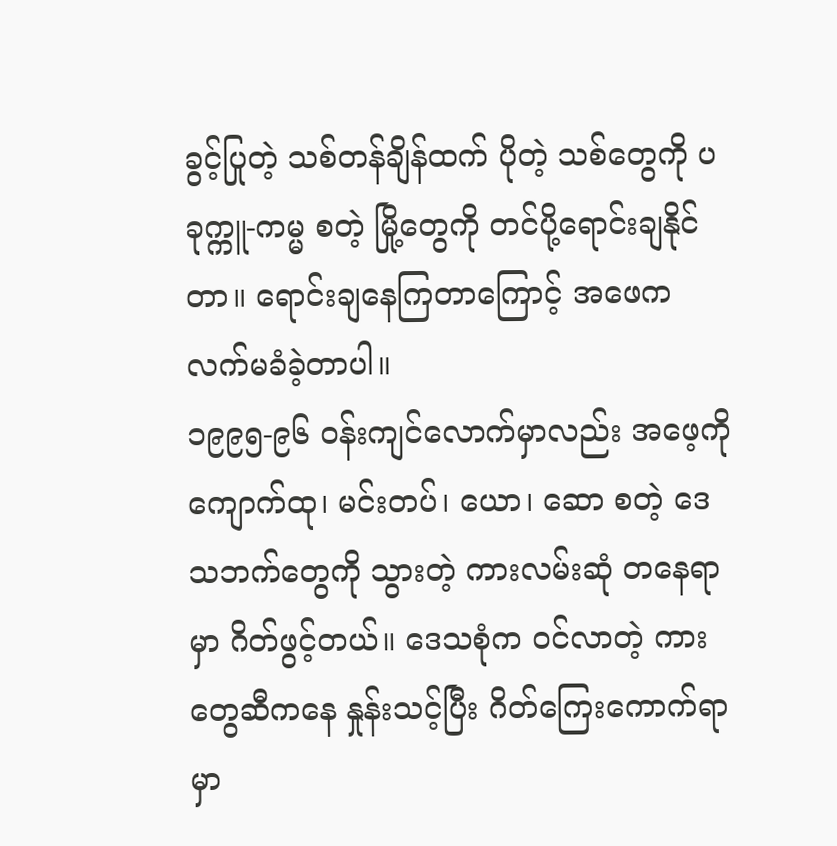ခွင့်ပြုတဲ့ သစ်တန်ချိန်ထက် ပိုတဲ့ သစ်တွေကို ပခုက္ကူ-ကမ္မ စတဲ့ မြို့တွေကို တင်ပို့ရောင်းချနိုင်တာ။ ရောင်းချနေကြတာကြောင့် အဖေက လက်မခံခဲ့တာပါ။
၁၉၉၅-၉၆ ဝန်းကျင်လောက်မှာလည်း အဖေ့ကို ကျောက်ထု၊ မင်းတပ်၊ ယော၊ ဆော စတဲ့ ဒေသဘက်တွေကို သွားတဲ့ ကားလမ်းဆုံ တနေရာမှာ ဂိတ်ဖွင့်တယ်။ ဒေသစုံက ဝင်လာတဲ့ ကားတွေဆီကနေ နှုန်းသင့်ပြီး ဂိတ်ကြေးကောက်ရာမှာ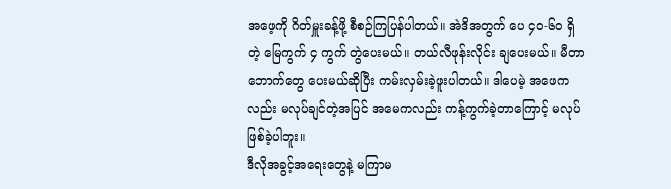အဖေ့ကို ဂိတ်မှူးခန့်ဖို့ စီစဉ်ကြပြန်ပါတယ်။ အဲဒိအတွက် ပေ ၄ဝ-၆ဝ ရှိတဲ့ မြေကွက် ၄ ကွက် တွဲပေးမယ်။ တယ်လီဖုန်းလိုင်း ချပေးမယ်။ မီတာဘောက်တွေ ပေးမယ်ဆိုပြီး ကမ်းလှမ်းခဲ့ဖူးပါတယ်။ ဒါပေမဲ့ အဖေကလည်း မလုပ်ချင်တဲ့အပြင် အမေကလည်း ကန့်ကွက်ခဲ့တာကြောင့် မလုပ်ဖြစ်ခဲ့ပါဘူး။
ဒီလိုအခွင့်အရေးတွေနဲ့ မကြာမ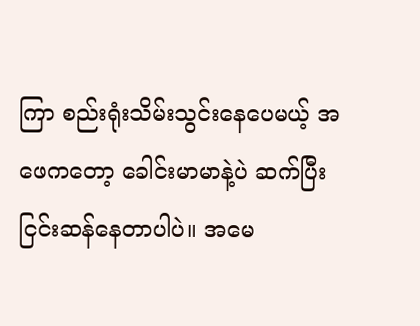ကြာ စည်းရုံးသိမ်းသွင်းနေပေမယ့် အဖေကတော့ ခေါင်းမာမာနဲ့ပဲ ဆက်ပြီး ငြင်းဆန်နေတာပါပဲ။ အမေ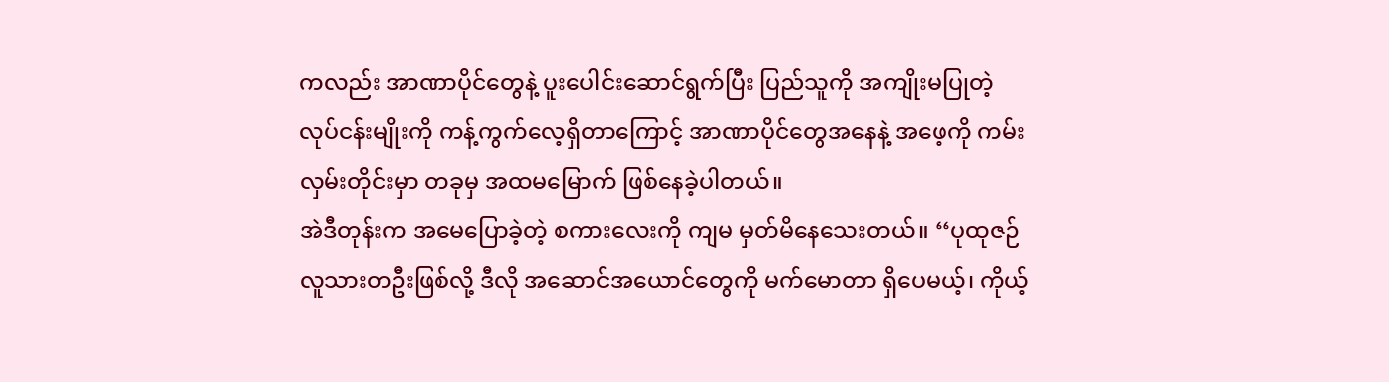ကလည်း အာဏာပိုင်တွေနဲ့ ပူးပေါင်းဆောင်ရွက်ပြီး ပြည်သူကို အကျိုးမပြုတဲ့ လုပ်ငန်းမျိုးကို ကန့်ကွက်လေ့ရှိတာကြောင့် အာဏာပိုင်တွေအနေနဲ့ အဖေ့ကို ကမ်းလှမ်းတိုင်းမှာ တခုမှ အထမမြောက် ဖြစ်နေခဲ့ပါတယ်။
အဲဒီတုန်းက အမေပြောခဲ့တဲ့ စကားလေးကို ကျမ မှတ်မိနေသေးတယ်။ ‘‘ပုထုဇဉ်လူသားတဦးဖြစ်လို့ ဒီလို အဆောင်အယောင်တွေကို မက်မောတာ ရှိပေမယ့်၊ ကိုယ့်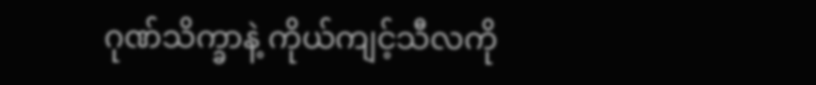ဂုဏ်သိက္ခာနဲ့ ကိုယ်ကျင့်သီလကို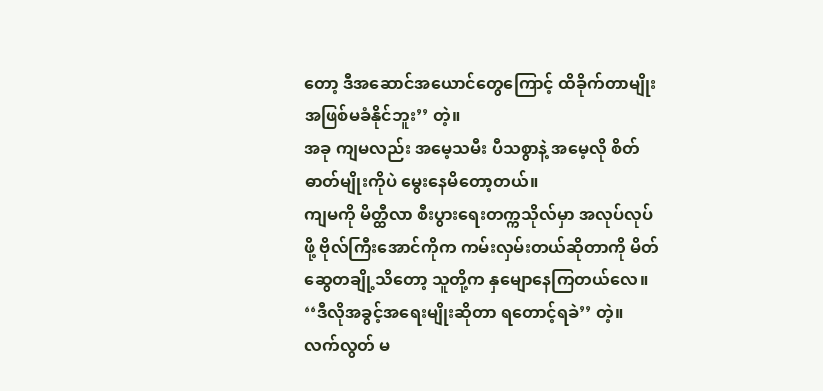တော့ ဒီအဆောင်အယောင်တွေကြောင့် ထိခိုက်တာမျိုး အဖြစ်မခံနိုင်ဘူး’’ တဲ့။
အခု ကျမလည်း အမေ့သမီး ပီသစွာနဲ့ အမေ့လို စိတ်ဓာတ်မျိုးကိုပဲ မွေးနေမိတော့တယ်။
ကျမကို မိတ္ထီလာ စီးပွားရေးတက္ကသိုလ်မှာ အလုပ်လုပ်ဖို့ ဗိုလ်ကြီးအောင်ကိုက ကမ်းလှမ်းတယ်ဆိုတာကို မိတ်ဆွေတချို့သိတော့ သူတို့က နှမျောနေကြတယ်လေ။ ‘‘ဒီလိုအခွင့်အရေးမျိုးဆိုတာ ရတောင့်ရခဲ’’ တဲ့။ လက်လွတ် မ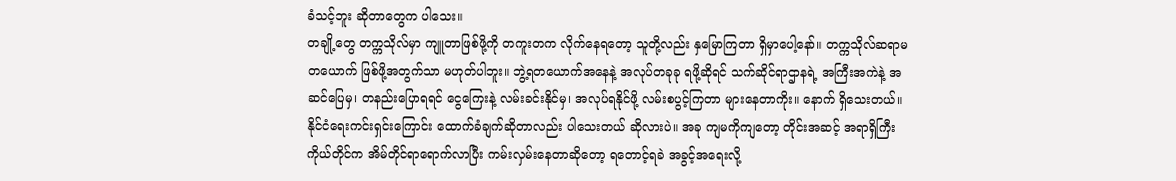ခံသင့်ဘူး ဆိုတာတွေက ပါသေး။
တချို့တွေ တက္ကသိုလ်မှာ ကျူတာဖြစ်ဖို့ကို တကူးတက လိုက်နေရတော့ သူတို့လည်း နှမြောကြတာ ရှိမှာပေါ့နော်။ တက္ကသိုလ်ဆရာမတယောက် ဖြစ်ဖို့အတွက်သာ မဟုတ်ပါဘူး။ ဘွဲ့ရတယောက်အနေနဲ့ အလုပ်တခုခု ရဖို့ဆိုရင် သက်ဆိုင်ရာဌာနရဲ့ အကြီးအကဲနဲ့ အဆင်ပြေမှ၊ တနည်းပြောရရင် ငွေကြေးနဲ့ လမ်းခင်းနိုင်မှ၊ အလုပ်ရနိုင်ဖို့ လမ်းစပွင့်ကြတာ များနေတာကိုး။ နောက် ရှိသေးတယ်။ နိုင်ငံရေးကင်းရှင်းကြောင်း ထောက်ခံချက်ဆိုတာလည်း ပါသေးတယ် ဆိုလားပဲ။ အခု ကျမကိုကျတော့ တိုင်းအဆင့် အရာရှိကြီးကိုယ်တိုင်က အိမ်တိုင်ရာရောက်လာပြီး ကမ်းလှမ်းနေတာဆိုတော့ ရတောင့်ရခဲ အခွင့်အရေးလို့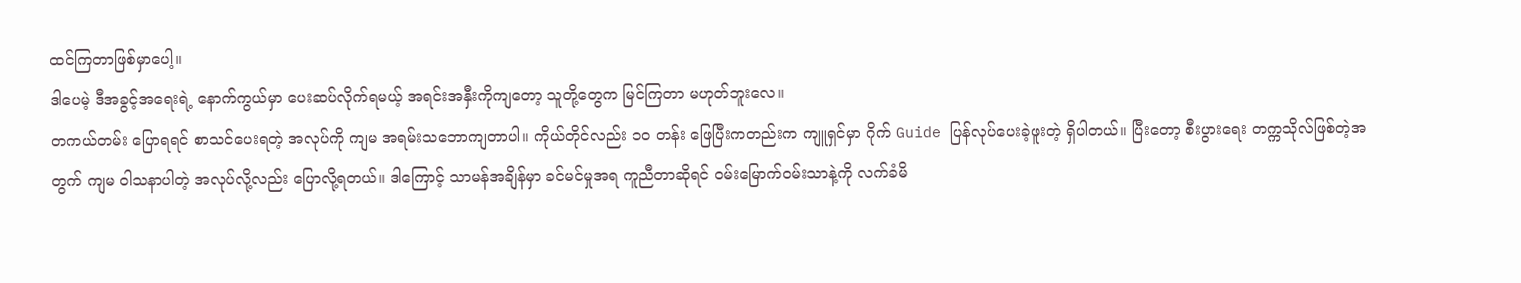ထင်ကြတာဖြစ်မှာပေါ့။
ဒါပေမဲ့ ဒီအခွင့်အရေးရဲ့ နောက်ကွယ်မှာ ပေးဆပ်လိုက်ရမယ့် အရင်းအနှီးကိုကျတော့ သူတို့တွေက မြင်ကြတာ မဟုတ်ဘူးလေ။
တကယ်တမ်း ပြောရရင် စာသင်ပေးရတဲ့ အလုပ်ကို ကျမ အရမ်းသဘောကျတာပါ။ ကိုယ်တိုင်လည်း ၁ဝ တန်း ဖြေပြီးကတည်းက ကျူရှင်မှာ ဂိုက် Guide ပြန်လုပ်ပေးခဲ့ဖူးတဲ့ ရှိပါတယ်။ ပြီးတော့ စီးပွားရေး တက္ကသိုလ်ဖြစ်တဲ့အတွက် ကျမ ဝါသနာပါတဲ့ အလုပ်လို့လည်း ပြောလို့ရတယ်။ ဒါကြောင့် သာမန်အချိန်မှာ ခင်မင်မှုအရ ကူညီတာဆိုရင် ဝမ်းမြောက်ဝမ်းသာနဲ့ကို လက်ခံမိ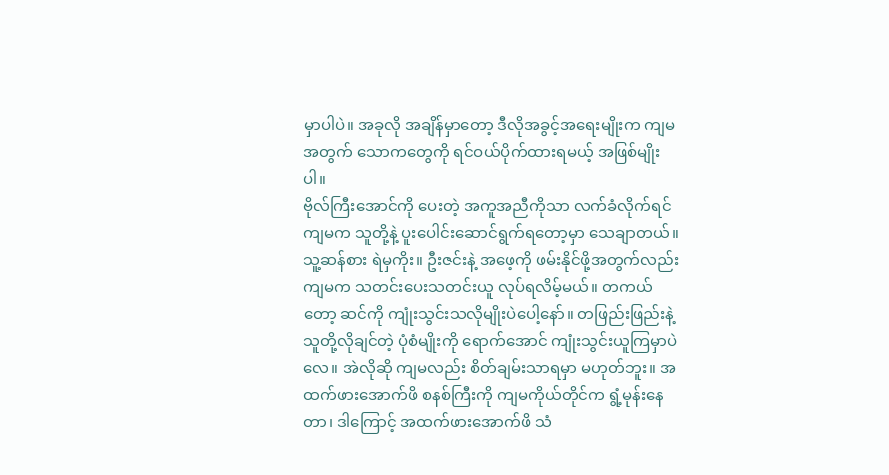မှာပါပဲ။ အခုလို အချိန်မှာတော့ ဒီလိုအခွင့်အရေးမျိုးက ကျမအတွက် သောကတွေကို ရင်ဝယ်ပိုက်ထားရမယ့် အဖြစ်မျိုးပါ။
ဗိုလ်ကြီးအောင်ကို ပေးတဲ့ အကူအညီကိုသာ လက်ခံလိုက်ရင် ကျမက သူတို့နဲ့ ပူးပေါင်းဆောင်ရွက်ရတော့မှာ သေချာတယ်။ သူ့ဆန်စား ရဲမှကိုး။ ဦးဇင်းနဲ့ အဖေ့ကို ဖမ်းနိုင်ဖို့အတွက်လည်း ကျမက သတင်းပေးသတင်းယူ လုပ်ရလိမ့်မယ်။ တကယ်တော့ ဆင်ကို ကျုံးသွင်းသလိုမျိုးပဲပေါ့နော်။ တဖြည်းဖြည်းနဲ့ သူတို့လိုချင်တဲ့ ပုံစံမျိုးကို ရောက်အောင် ကျုံးသွင်းယူကြမှာပဲလေ။ အဲလိုဆို ကျမလည်း စိတ်ချမ်းသာရမှာ မဟုတ်ဘူး။ အထက်ဖားအောက်ဖိ စနစ်ကြီးကို ကျမကိုယ်တိုင်က ရွံ့မုန်းနေတာ၊ ဒါကြောင့် အထက်ဖားအောက်ဖိ သံ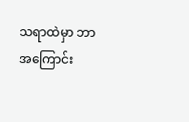သရာထဲမှာ ဘာအကြောင်း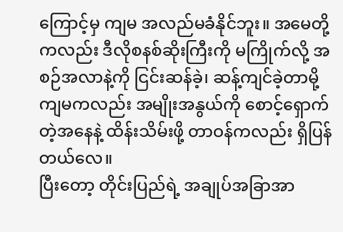ကြောင့်မှ ကျမ အလည်မခံနိုင်ဘူး။ အမေတို့ကလည်း ဒီလိုစနစ်ဆိုးကြီးကို မကြိုက်လို့ အစဉ်အလာနဲ့ကို ငြင်းဆန်ခဲ့၊ ဆန့်ကျင်ခဲ့တာမို့ ကျမကလည်း အမျိုးအနွယ်ကို စောင့်ရှောက်တဲ့အနေနဲ့ ထိန်းသိမ်းဖို့ တာဝန်ကလည်း ရှိပြန်တယ်လေ။
ပြီးတော့ တိုင်းပြည်ရဲ့ အချုပ်အခြာအာ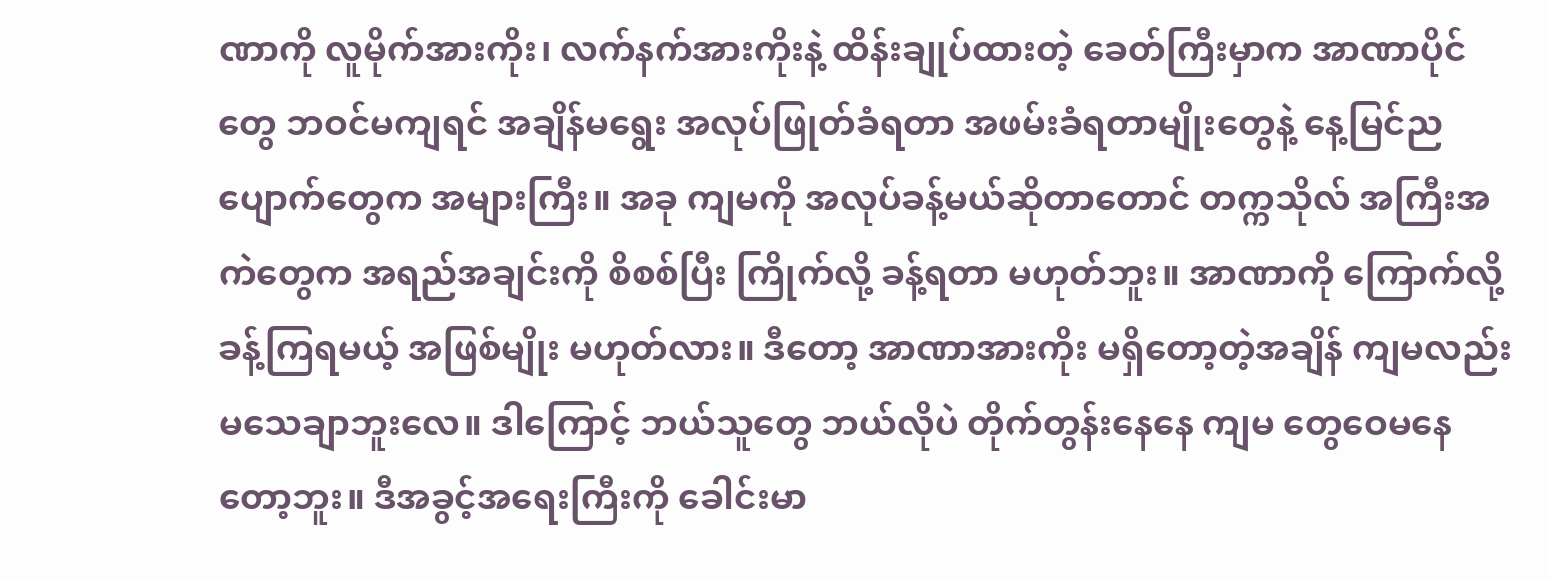ဏာကို လူမိုက်အားကိုး၊ လက်နက်အားကိုးနဲ့ ထိန်းချုပ်ထားတဲ့ ခေတ်ကြီးမှာက အာဏာပိုင်တွေ ဘဝင်မကျရင် အချိန်မရွေး အလုပ်ဖြုတ်ခံရတာ အဖမ်းခံရတာမျိုးတွေနဲ့ နေ့မြင်ညပျောက်တွေက အများကြီး။ အခု ကျမကို အလုပ်ခန့်မယ်ဆိုတာတောင် တက္ကသိုလ် အကြီးအကဲတွေက အရည်အချင်းကို စိစစ်ပြီး ကြိုက်လို့ ခန့်ရတာ မဟုတ်ဘူး။ အာဏာကို ကြောက်လို့ ခန့်ကြရမယ့် အဖြစ်မျိုး မဟုတ်လား။ ဒီတော့ အာဏာအားကိုး မရှိတော့တဲ့အချိန် ကျမလည်း မသေချာဘူးလေ။ ဒါကြောင့် ဘယ်သူတွေ ဘယ်လိုပဲ တိုက်တွန်းနေနေ ကျမ တွေဝေမနေတော့ဘူး။ ဒီအခွင့်အရေးကြီးကို ခေါင်းမာ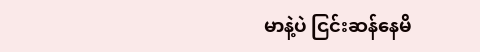မာနဲ့ပဲ ငြင်းဆန်နေမိ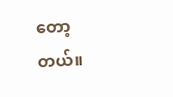တော့တယ်။